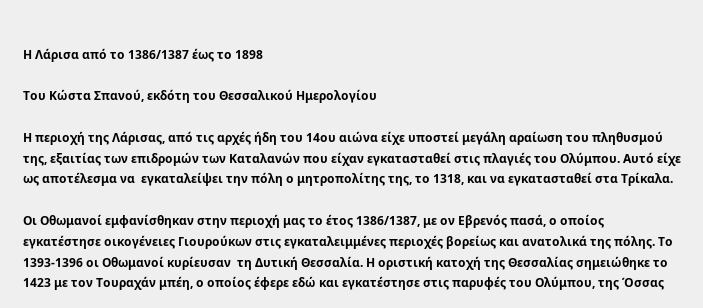Η Λάρισα από το 1386/1387 έως το 1898

Του Κώστα Σπανού, εκδότη του Θεσσαλικού Ημερολογίου

Η περιοχή της Λάρισας, από τις αρχές ήδη του 14ου αιώνα είχε υποστεί μεγάλη αραίωση του πληθυσμού της, εξαιτίας των επιδρομών των Καταλανών που είχαν εγκατασταθεί στις πλαγιές του Ολύμπου. Αυτό είχε ως αποτέλεσμα να  εγκαταλείψει την πόλη ο μητροπολίτης της, το 1318, και να εγκατασταθεί στα Τρίκαλα.

Οι Οθωμανοί εμφανίσθηκαν στην περιοχή μας το έτος 1386/1387, με ον Εβρενός πασά, ο οποίος εγκατέστησε οικογένειες Γιουρούκων στις εγκαταλειμμένες περιοχές βορείως και ανατολικά της πόλης. Το 1393-1396 οι Οθωμανοί κυρίευσαν  τη Δυτική Θεσσαλία. Η οριστική κατοχή της Θεσσαλίας σημειώθηκε το 1423 με τον Τουραχάν μπέη, ο οποίος έφερε εδώ και εγκατέστησε στις παρυφές του Ολύμπου, της Όσσας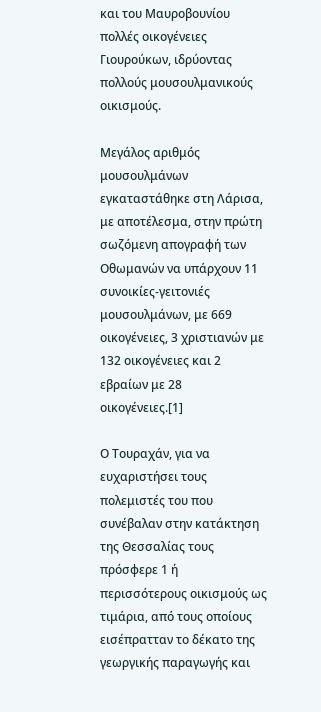και του Μαυροβουνίου πολλές οικογένειες Γιουρούκων, ιδρύοντας πολλούς μουσουλμανικούς οικισμούς.

Μεγάλος αριθμός μουσουλμάνων εγκαταστάθηκε στη Λάρισα, με αποτέλεσμα, στην πρώτη σωζόμενη απογραφή των Οθωμανών να υπάρχουν 11 συνοικίες-γειτονιές μουσουλμάνων, με 669 οικογένειες, 3 χριστιανών με 132 οικογένειες και 2 εβραίων με 28 οικογένειες.[1]

Ο Τουραχάν, για να ευχαριστήσει τους πολεμιστές του που συνέβαλαν στην κατάκτηση της Θεσσαλίας τους πρόσφερε 1 ή περισσότερους οικισμούς ως τιμάρια, από τους οποίους εισέπρατταν το δέκατο της γεωργικής παραγωγής και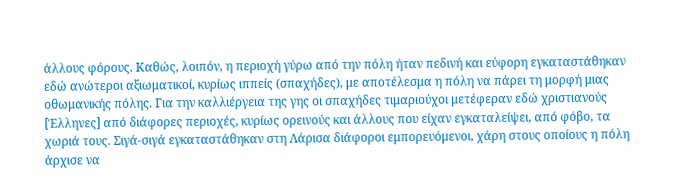άλλους φόρους. Καθώς, λοιπόν, η περιοχή γύρω από την πόλη ήταν πεδινή και εύφορη εγκαταστάθηκαν εδώ ανώτεροι αξιωματικοί, κυρίως ιππείς (σπαχήδες), με αποτέλεσμα η πόλη να πάρει τη μορφή μιας οθωμανικής πόλης. Για την καλλιέργεια της γης οι σπαχήδες τιμαριούχοι μετέφεραν εδώ χριστιανούς [Έλληνες] από διάφορες περιοχές, κυρίως ορεινούς και άλλους που είχαν εγκαταλείψει, από φόβο, τα χωριά τους. Σιγά-σιγά εγκαταστάθηκαν στη Λάρισα διάφοροι εμπορευόμενοι, χάρη στους οποίους η πόλη άρχισε να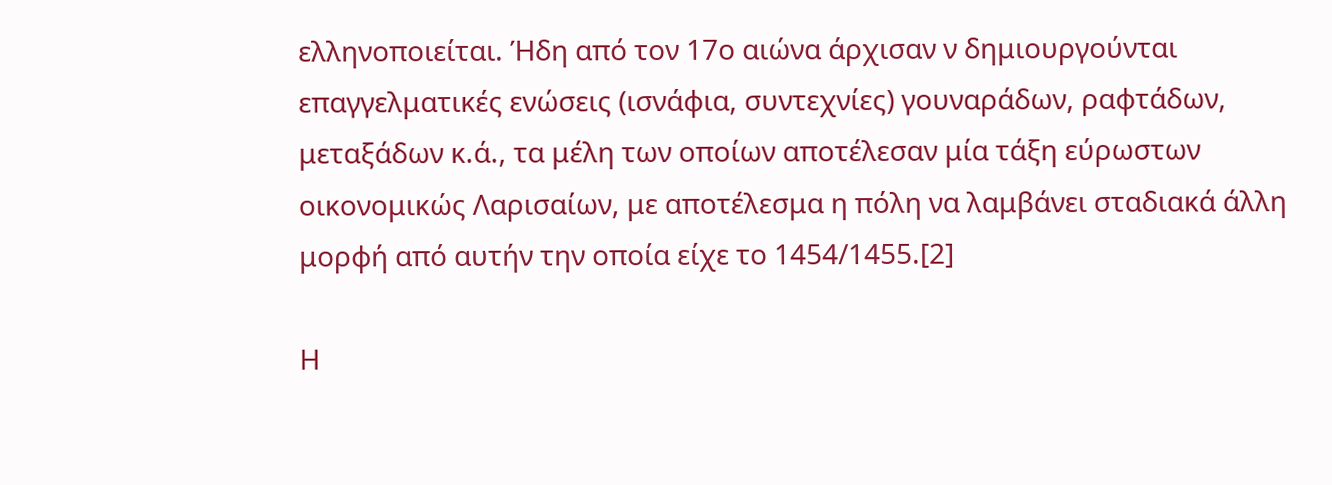ελληνοποιείται. Ήδη από τον 17ο αιώνα άρχισαν ν δημιουργούνται επαγγελματικές ενώσεις (ισνάφια, συντεχνίες) γουναράδων, ραφτάδων, μεταξάδων κ.ά., τα μέλη των οποίων αποτέλεσαν μία τάξη εύρωστων οικονομικώς Λαρισαίων, με αποτέλεσμα η πόλη να λαμβάνει σταδιακά άλλη μορφή από αυτήν την οποία είχε το 1454/1455.[2]

Η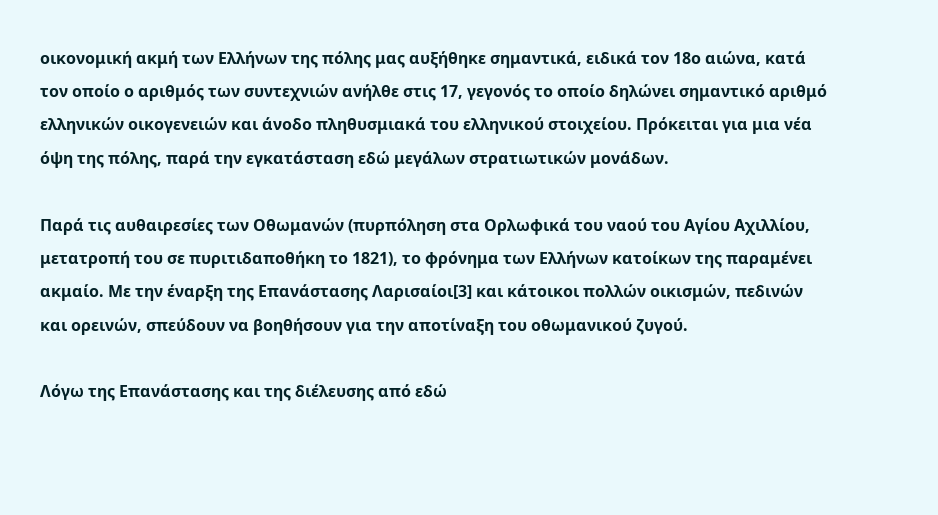οικονομική ακμή των Ελλήνων της πόλης μας αυξήθηκε σημαντικά, ειδικά τον 18ο αιώνα, κατά τον οποίο ο αριθμός των συντεχνιών ανήλθε στις 17, γεγονός το οποίο δηλώνει σημαντικό αριθμό ελληνικών οικογενειών και άνοδο πληθυσμιακά του ελληνικού στοιχείου. Πρόκειται για μια νέα όψη της πόλης, παρά την εγκατάσταση εδώ μεγάλων στρατιωτικών μονάδων.

Παρά τις αυθαιρεσίες των Οθωμανών (πυρπόληση στα Ορλωφικά του ναού του Αγίου Αχιλλίου, μετατροπή του σε πυριτιδαποθήκη το 1821), το φρόνημα των Ελλήνων κατοίκων της παραμένει ακμαίο. Με την έναρξη της Επανάστασης Λαρισαίοι[3] και κάτοικοι πολλών οικισμών, πεδινών και ορεινών, σπεύδουν να βοηθήσουν για την αποτίναξη του οθωμανικού ζυγού.

Λόγω της Επανάστασης και της διέλευσης από εδώ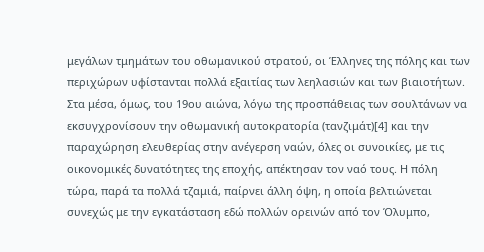μεγάλων τμημάτων του οθωμανικού στρατού, οι Έλληνες της πόλης και των περιχώρων υφίστανται πολλά εξαιτίας των λεηλασιών και των βιαιοτήτων. Στα μέσα, όμως, του 19ου αιώνα, λόγω της προσπάθειας των σουλτάνων να εκσυγχρονίσουν την οθωμανική αυτοκρατορία (τανζιμάτ)[4] και την παραχώρηση ελευθερίας στην ανέγερση ναών, όλες οι συνοικίες, με τις οικονομικές δυνατότητες της εποχής, απέκτησαν τον ναό τους. Η πόλη τώρα, παρά τα πολλά τζαμιά, παίρνει άλλη όψη, η οποία βελτιώνεται συνεχώς με την εγκατάσταση εδώ πολλών ορεινών από τον Όλυμπο,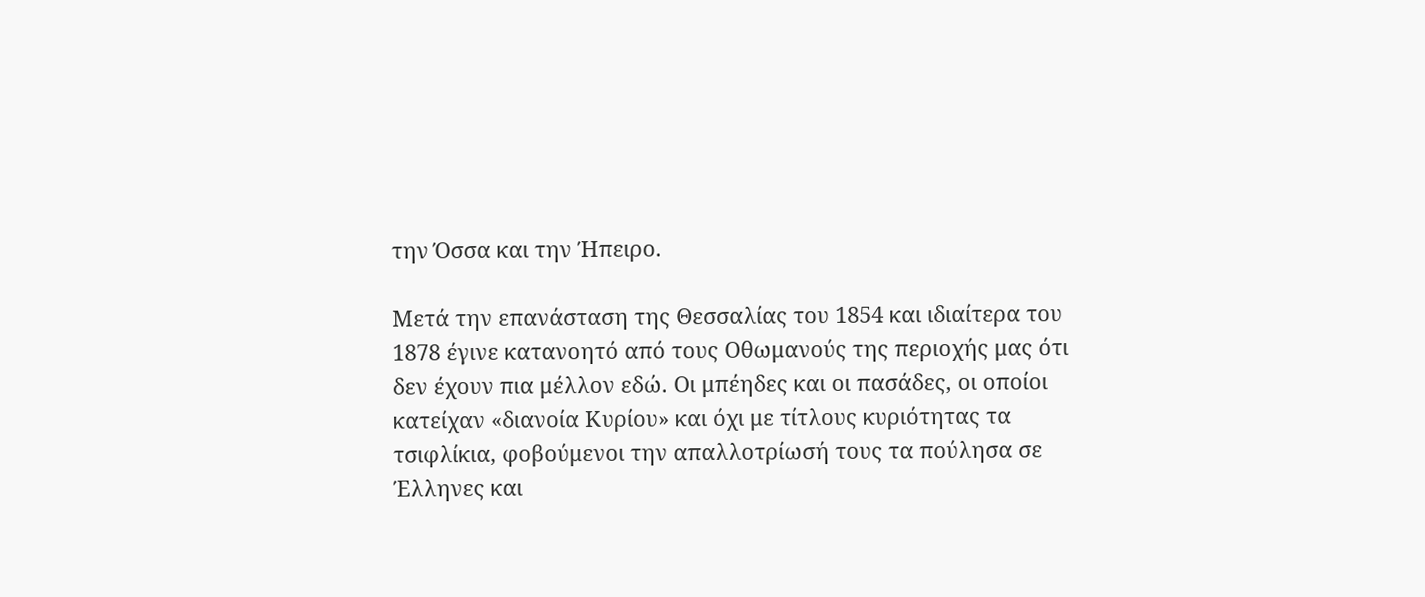την Όσσα και την Ήπειρο.

Μετά την επανάσταση της Θεσσαλίας του 1854 και ιδιαίτερα του 1878 έγινε κατανοητό από τους Οθωμανούς της περιοχής μας ότι δεν έχουν πια μέλλον εδώ. Οι μπέηδες και οι πασάδες, οι οποίοι κατείχαν «διανοία Κυρίου» και όχι με τίτλους κυριότητας τα τσιφλίκια, φοβούμενοι την απαλλοτρίωσή τους τα πούλησα σε Έλληνες και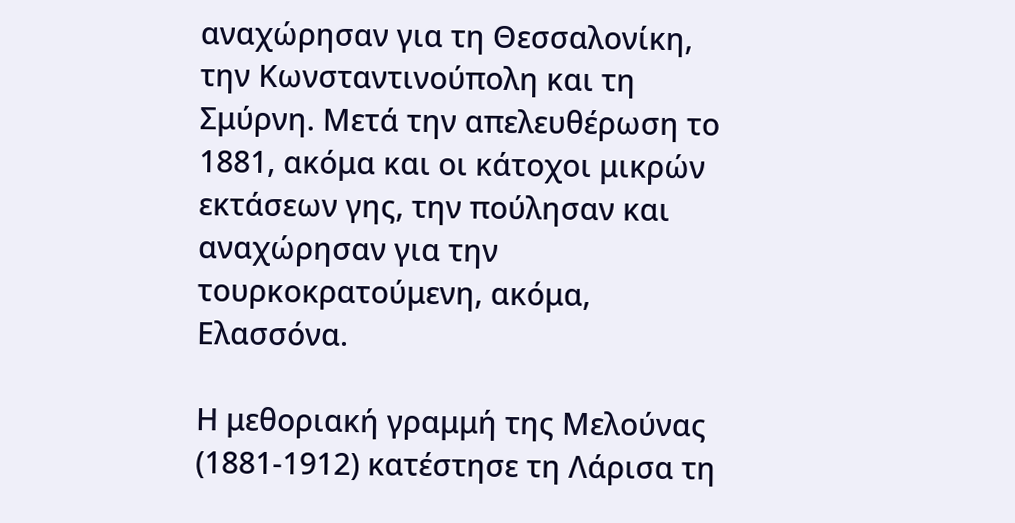αναχώρησαν για τη Θεσσαλονίκη, την Κωνσταντινούπολη και τη Σμύρνη. Μετά την απελευθέρωση το 1881, ακόμα και οι κάτοχοι μικρών εκτάσεων γης, την πούλησαν και αναχώρησαν για την τουρκοκρατούμενη, ακόμα, Ελασσόνα.

Η μεθοριακή γραμμή της Μελούνας (1881-1912) κατέστησε τη Λάρισα τη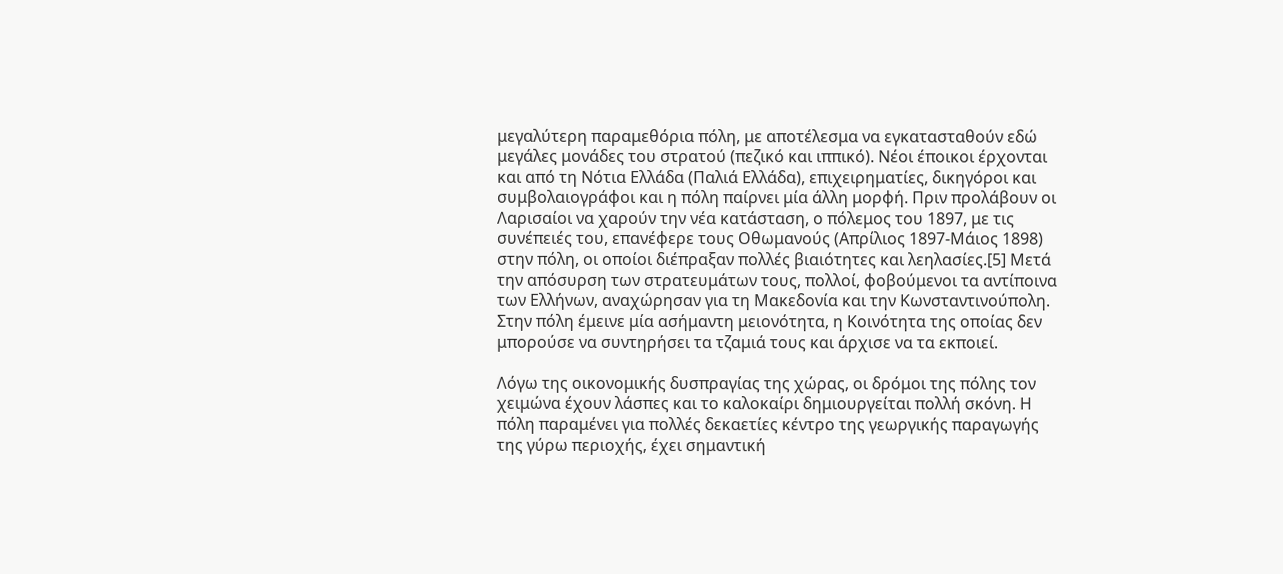μεγαλύτερη παραμεθόρια πόλη, με αποτέλεσμα να εγκατασταθούν εδώ μεγάλες μονάδες του στρατού (πεζικό και ιππικό). Νέοι έποικοι έρχονται και από τη Νότια Ελλάδα (Παλιά Ελλάδα), επιχειρηματίες, δικηγόροι και συμβολαιογράφοι και η πόλη παίρνει μία άλλη μορφή. Πριν προλάβουν οι Λαρισαίοι να χαρούν την νέα κατάσταση, ο πόλεμος του 1897, με τις συνέπειές του, επανέφερε τους Οθωμανούς (Απρίλιος 1897-Μάιος 1898) στην πόλη, οι οποίοι διέπραξαν πολλές βιαιότητες και λεηλασίες.[5] Μετά την απόσυρση των στρατευμάτων τους, πολλοί, φοβούμενοι τα αντίποινα των Ελλήνων, αναχώρησαν για τη Μακεδονία και την Κωνσταντινούπολη. Στην πόλη έμεινε μία ασήμαντη μειονότητα, η Κοινότητα της οποίας δεν μπορούσε να συντηρήσει τα τζαμιά τους και άρχισε να τα εκποιεί.

Λόγω της οικονομικής δυσπραγίας της χώρας, οι δρόμοι της πόλης τον χειμώνα έχουν λάσπες και το καλοκαίρι δημιουργείται πολλή σκόνη. Η πόλη παραμένει για πολλές δεκαετίες κέντρο της γεωργικής παραγωγής της γύρω περιοχής, έχει σημαντική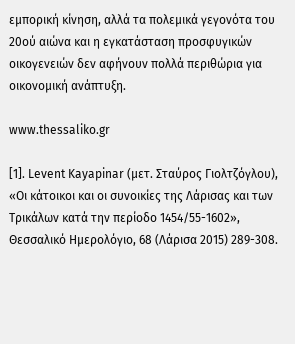εμπορική κίνηση, αλλά τα πολεμικά γεγονότα του 20ού αιώνα και η εγκατάσταση προσφυγικών οικογενειών δεν αφήνουν πολλά περιθώρια για οικονομική ανάπτυξη.

www.thessaliko.gr

[1]. Levent Kayapinar (μετ. Σταύρος Γιολτζόγλου), «Οι κάτοικοι και οι συνοικίες της Λάρισας και των Τρικάλων κατά την περίοδο 1454/55-1602», Θεσσαλικό Ημερολόγιο, 68 (Λάρισα 2015) 289-308.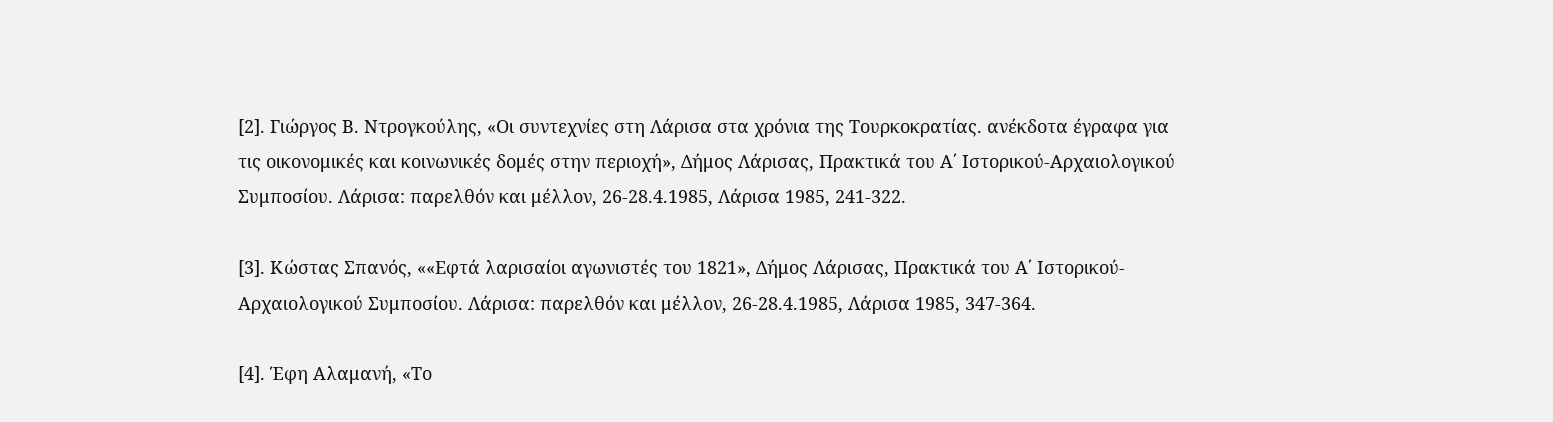[2]. Γιώργος Β. Ντρογκούλης, «Οι συντεχνίες στη Λάρισα στα χρόνια της Τουρκοκρατίας. ανέκδοτα έγραφα για τις οικονομικές και κοινωνικές δομές στην περιοχή», Δήμος Λάρισας, Πρακτικά του Α΄ Ιστορικού-Αρχαιολογικού Συμποσίου. Λάρισα: παρελθόν και μέλλον, 26-28.4.1985, Λάρισα 1985, 241-322.

[3]. Κώστας Σπανός, ««Εφτά λαρισαίοι αγωνιστές του 1821», Δήμος Λάρισας, Πρακτικά του Α΄ Ιστορικού-Αρχαιολογικού Συμποσίου. Λάρισα: παρελθόν και μέλλον, 26-28.4.1985, Λάρισα 1985, 347-364.

[4]. Έφη Αλαμανή, «Το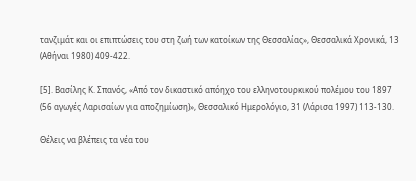τανζιμάτ και οι επιπτώσεις του στη ζωή των κατοίκων της Θεσσαλίας», Θεσσαλικά Χρονικά, 13 (Αθήναι 1980) 409-422.

[5]. Βασίλης Κ. Σπανός, «Από τον δικαστικό απόηχο του ελληνοτουρκικού πολέμου του 1897 (56 αγωγές Λαρισαίων για αποζημίωση)», Θεσσαλικό Ημερολόγιο, 31 (Λάρισα 1997) 113-130.

Θέλεις να βλέπεις τα νέα του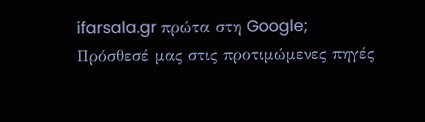ifarsala.gr πρώτα στη Google;
Πρόσθεσέ μας στις προτιμώμενες πηγές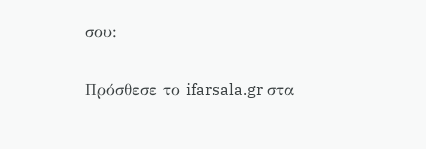σου:

Πρόσθεσε το ifarsala.gr στα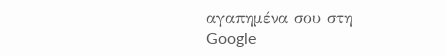αγαπημένα σου στη Google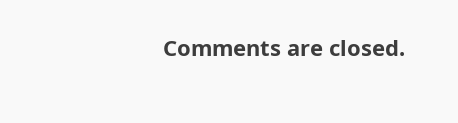Comments are closed.